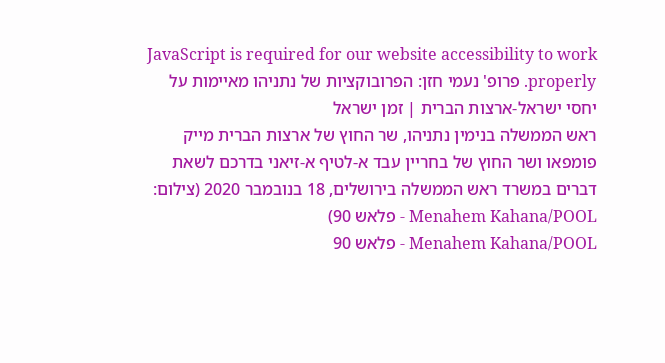JavaScript is required for our website accessibility to work properly. פרופ' נעמי חזן: הפרובוקציות של נתניהו מאיימות על יחסי ישראל-ארצות הברית | זמן ישראל
ראש הממשלה בנימין נתניהו, שר החוץ של ארצות הברית מייק פומפאו ושר החוץ של בחריין עבד א-לטיף א-זיאני בדרכם לשאת דברים במשרד ראש הממשלה בירושלים, 18 בנובמבר 2020 (צילום: Menahem Kahana/POOL - פלאש 90)
Menahem Kahana/POOL - פלאש 90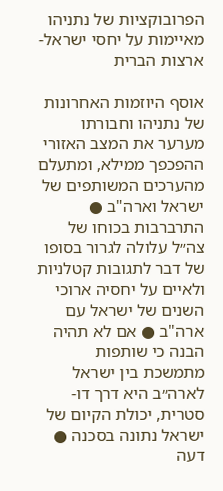הפרובוקציות של נתניהו מאיימות על יחסי ישראל-ארצות הברית

אוסף היוזמות האחרונות של נתניהו וחבורתו מערער את המצב האזורי ההפכפך ממילא, ומתעלם מהערכים המשותפים של ישראל וארה"ב ● התרברבות בכוחו של צה״ל עלולה לגרור בסופו של דבר לתגובות קטלניות ולאיים על יחסיה ארוכי השנים של ישראל עם ארה"ב ● אם לא תהיה הבנה כי שותפות מתמשכת בין ישראל לארה״ב היא דרך דו-סטרית, יכולת הקיום של ישראל נתונה בסכנה ● דעה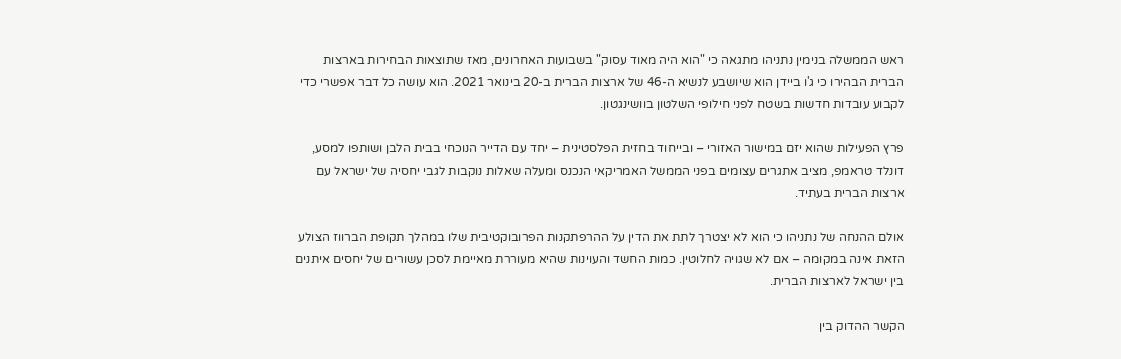ראש הממשלה בנימין נתניהו מתגאה כי "הוא היה מאוד עסוק" בשבועות האחרונים, מאז שתוצאות הבחירות בארצות הברית הבהירו כי ג'ו ביידן הוא שיושבע לנשיא ה-46 של ארצות הברית ב-20 בינואר 2021. הוא עושה כל דבר אפשרי כדי לקבוע עובדות חדשות בשטח לפני חילופי השלטון בוושינגטון.

פרץ הפעילות שהוא יזם במישור האזורי – ובייחוד בחזית הפלסטינית – יחד עם הדייר הנוכחי בבית הלבן ושותפו למסע, דונלד טראמפ, מציב אתגרים עצומים בפני הממשל האמריקאי הנכנס ומעלה שאלות נוקבות לגבי יחסיה של ישראל עם ארצות הברית בעתיד.

אולם ההנחה של נתניהו כי הוא לא יצטרך לתת את הדין על ההרפתקנות הפרובוקטיבית שלו במהלך תקופת הברווז הצולע הזאת אינה במקומה – אם לא שגויה לחלוטין. כמות החשד והעוינות שהיא מעוררת מאיימת לסכן עשורים של יחסים איתנים בין ישראל לארצות הברית.

הקשר ההדוק בין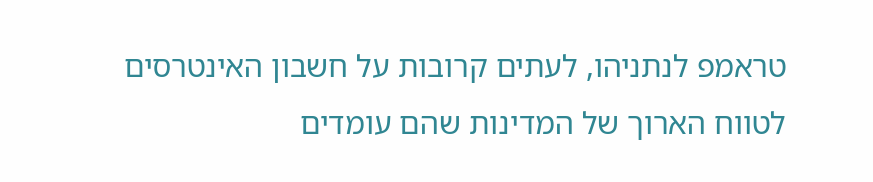טראמפ לנתניהו, לעתים קרובות על חשבון האינטרסים לטווח הארוך של המדינות שהם עומדים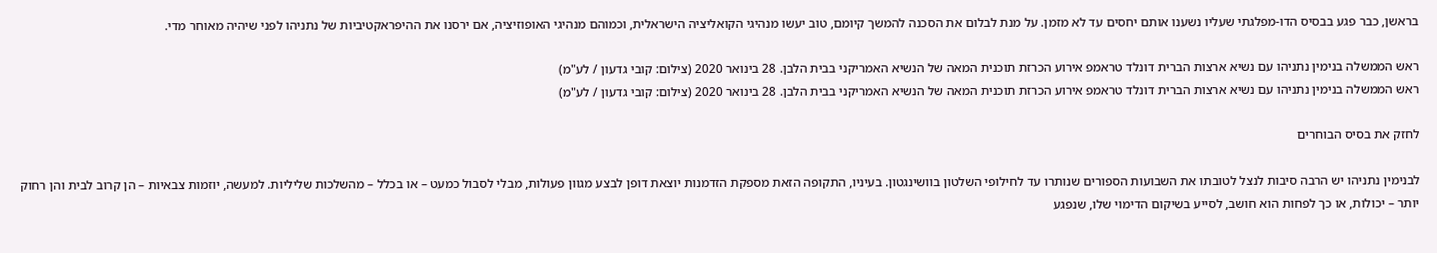בראשן, כבר פגע בבסיס הדו-מפלגתי שעליו נשענו אותם יחסים עד לא מזמן. על מנת לבלום את הסכנה להמשך קיומם, טוב יעשו מנהיגי הקואליציה הישראלית, וכמוהם מנהיגי האופוזיציה, אם ירסנו את ההיפראקטיביות של נתניהו לפני שיהיה מאוחר מדי.

ראש הממשלה בנימין נתניהו עם נשיא ארצות הברית דונלד טראמפ אירוע הכרזת תוכנית המאה של הנשיא האמריקני בבית הלבן. 28 בינואר 2020 (צילום: קובי גדעון / לע"מ)
ראש הממשלה בנימין נתניהו עם נשיא ארצות הברית דונלד טראמפ אירוע הכרזת תוכנית המאה של הנשיא האמריקני בבית הלבן. 28 בינואר 2020 (צילום: קובי גדעון / לע"מ)

לחזק את בסיס הבוחרים

לבנימין נתניהו יש הרבה סיבות לנצל לטובתו את השבועות הספורים שנותרו עד לחילופי השלטון בוושינגטון. בעיניו, התקופה הזאת מספקת הזדמנות יוצאת דופן לבצע מגוון פעולות, מבלי לסבול כמעט – או בכלל – מהשלכות שליליות. למעשה, יוזמות צבאיות – הן קרוב לבית והן רחוק יותר – יכולות, או כך לפחות הוא חושב, לסייע בשיקום הדימוי שלו, שנפגע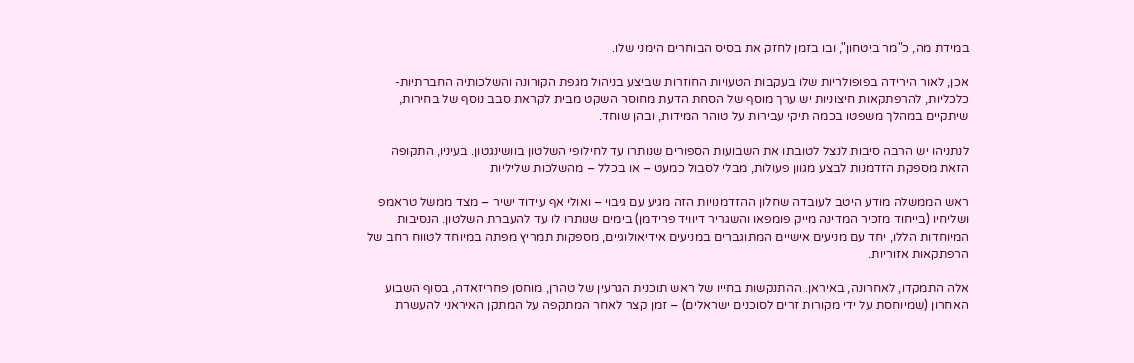במידת מה, כ"מר ביטחון", ובו בזמן לחזק את בסיס הבוחרים הימני שלו.

אכן, לאור הירידה בפופולריות שלו בעקבות הטעויות החוזרות שביצע בניהול מגפת הקורונה והשלכותיה החברתיות-כלכליות, להרפתקאות חיצוניות יש ערך מוסף של הסחת הדעת מחוסר השקט מבית לקראת סבב נוסף של בחירות, שיתקיים במהלך משפטו בכמה תיקי עבירות על טוהר המידות, ובהן שוחד.

לנתניהו יש הרבה סיבות לנצל לטובתו את השבועות הספורים שנותרו עד לחילופי השלטון בוושינגטון. בעיניו, התקופה הזאת מספקת הזדמנות לבצע מגוון פעולות, מבלי לסבול כמעט – או בכלל – מהשלכות שליליות

ראש הממשלה מודע היטב לעובדה שחלון ההזדמנויות הזה מגיע עם גיבוי – ואולי אף עידוד ישיר – מצד ממשל טראמפ ושליחיו (בייחוד מזכיר המדינה מייק פומפאו והשגריר דיוויד פרידמן) בימים שנותרו לו עד להעברת השלטון. הנסיבות המיוחדות הללו, יחד עם מניעים אישיים המתוגברים במניעים אידיאולוגיים, מספקות תמריץ מפתה במיוחד לטווח רחב של הרפתקאות אזוריות.

אלה התמקדו, לאחרונה, באיראן. ההתנקשות בחייו של ראש תוכנית הגרעין של טהרן, מוחסן פחריזאדה, בסוף השבוע האחרון (שמיוחסת על ידי מקורות זרים לסוכנים ישראלים) – זמן קצר לאחר המתקפה על המתקן האיראני להעשרת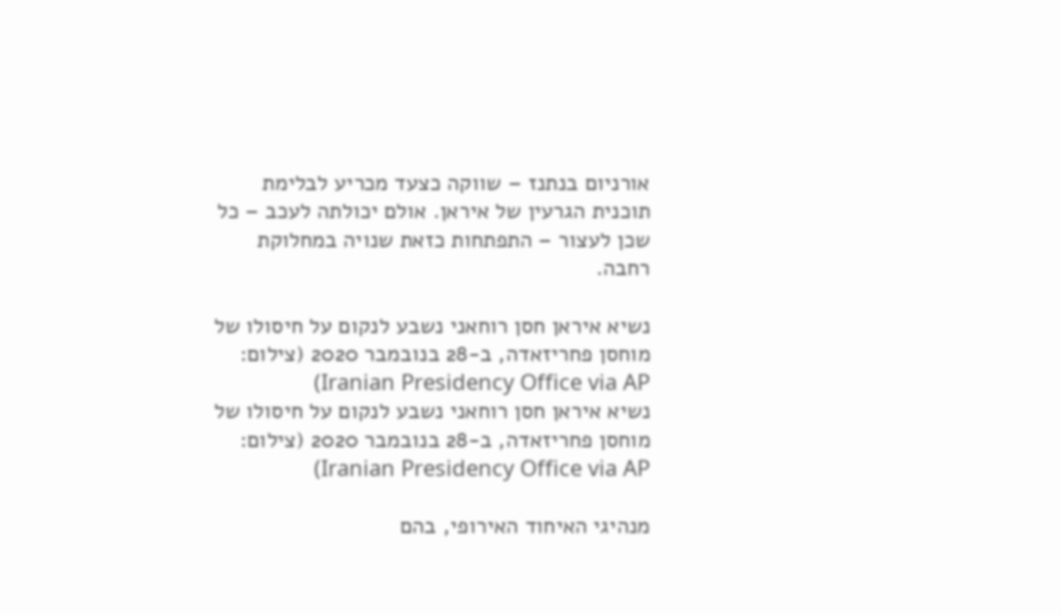אורניום בנתנז – שווקה כצעד מכריע לבלימת תוכנית הגרעין של איראן. אולם יכולתה לעכב – כל שכן לעצור – התפתחות כזאת שנויה במחלוקת רחבה.

נשיא איראן חסן רוחאני נשבע לנקום על חיסולו של מוחסן פחריזאדה, ב-28 בנובמבר 2020 (צילום: Iranian Presidency Office via AP)
נשיא איראן חסן רוחאני נשבע לנקום על חיסולו של מוחסן פחריזאדה, ב-28 בנובמבר 2020 (צילום: Iranian Presidency Office via AP)

מנהיגי האיחוד האירופי, בהם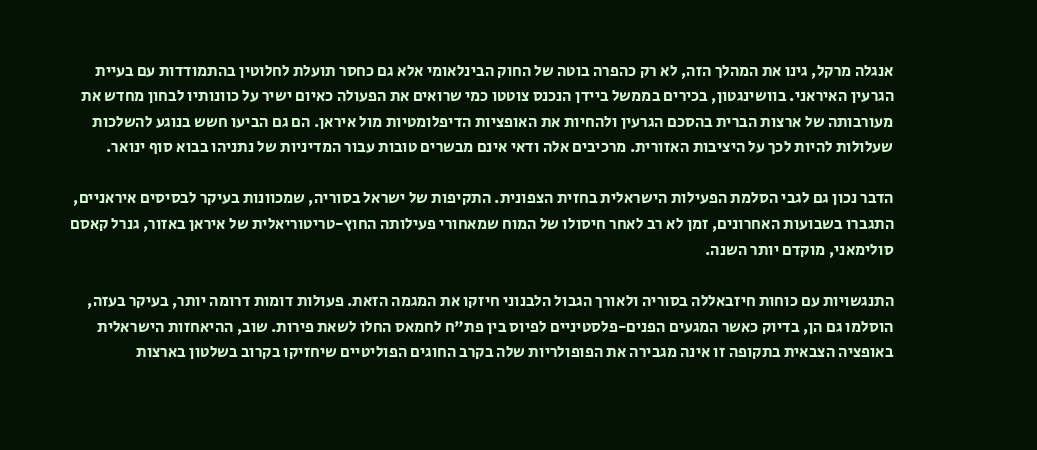אנגלה מרקל, גינו את המהלך הזה, לא רק כהפרה בוטה של החוק הבינלאומי אלא גם כחסר תועלת לחלוטין בהתמודדות עם בעיית הגרעין האיראני. בוושינגטון, בכירים בממשל ביידן הנכנס צוטטו כמי שרואים את הפעולה כאיום ישיר על כוונותיו לבחון מחדש את מעורבותה של ארצות הברית בהסכם הגרעין ולהחיות את האופציות הדיפלומטיות מול איראן. הם גם הביעו חשש בנוגע להשלכות שעלולות להיות לכך על היציבות האזורית. מרכיבים אלה ודאי אינם מבשרים טובות עבור המדיניות של נתניהו בבוא סוף ינואר.

הדבר נכון גם לגבי הסלמת הפעילות הישראלית בחזית הצפונית. התקיפות של ישראל בסוריה, שמכוונות בעיקר לבסיסים איראניים, התגברו בשבועות האחרונים, זמן לא רב לאחר חיסולו של המוח שמאחורי פעילותה החוץ-טריטוריאלית של איראן באזור, גנרל קאסם סולימאני, מוקדם יותר השנה.

התנגשויות עם כוחות חיזבאללה בסוריה ולאורך הגבול הלבנוני חיזקו את המגמה הזאת. פעולות דומות דרומה יותר, בעיקר בעזה, הוסלמו גם הן, בדיוק כאשר המגעים הפנים-פלסטיניים לפיוס בין פת"ח לחמאס החלו לשאת פירות. שוב, ההיאחזות הישראלית באופציה הצבאית בתקופה זו אינה מגבירה את הפופולריות שלה בקרב החוגים הפוליטיים שיחזיקו בקרוב בשלטון בארצות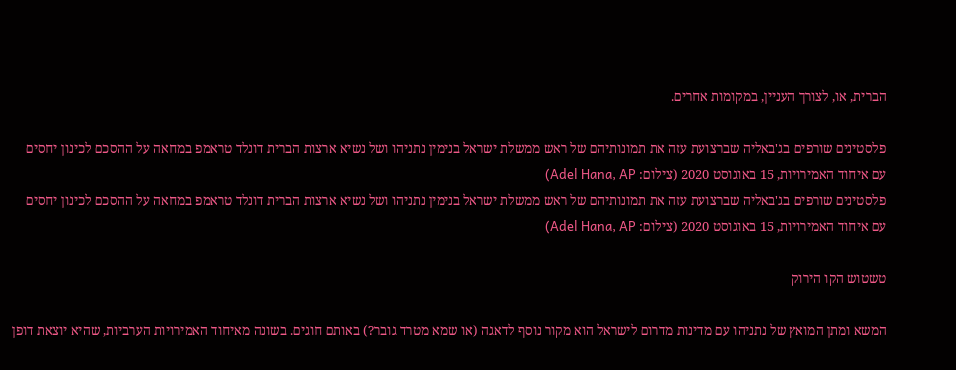הברית, או, לצורך העניין, במקומות אחרים.

פלסטינים שורפים בג'באליה שברצועת עזה את תמונותיהם של ראש ממשלת ישראל בנימין נתניהו ושל נשיא ארצות הברית דונלד טראמפ במחאה על ההסכם לכינון יחסים עם איחוד האמירויות, 15 באוגוסט 2020 (צילום: Adel Hana, AP)
פלסטינים שורפים בג'באליה שברצועת עזה את תמונותיהם של ראש ממשלת ישראל בנימין נתניהו ושל נשיא ארצות הברית דונלד טראמפ במחאה על ההסכם לכינון יחסים עם איחוד האמירויות, 15 באוגוסט 2020 (צילום: Adel Hana, AP)

טשטוש הקו הירוק

המשא ומתן המואץ של נתניהו עם מדינות מדרום לישראל הוא מקור נוסף לדאגה (או שמא מטרד גובר?) באותם חוגים. בשונה מאיחוד האמירויות הערביות, שהיא יוצאת דופן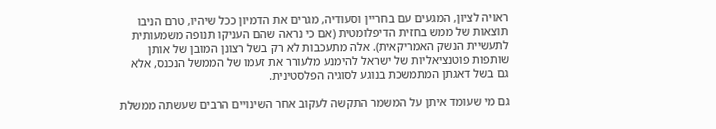ראויה לציון, המגעים עם בחריין וסעודיה, מגרים את הדמיון ככל שיהיו, טרם הניבו תוצאות של ממש בחזית הדיפלומטית (אם כי נראה שהם העניקו תנופה משמעותית לתעשיית הנשק האמריקאית). אלה מתעכבות לא רק בשל רצונן המובן של אותן שותפות פוטנציאליות של ישראל להימנע מלעורר את זעמו של הממשל הנכנס, אלא גם בשל דאגתן המתמשכת בנוגע לסוגיה הפלסטינית.

גם מי שעומד איתן על המשמר התקשה לעקוב אחר השינויים הרבים שעשתה ממשלת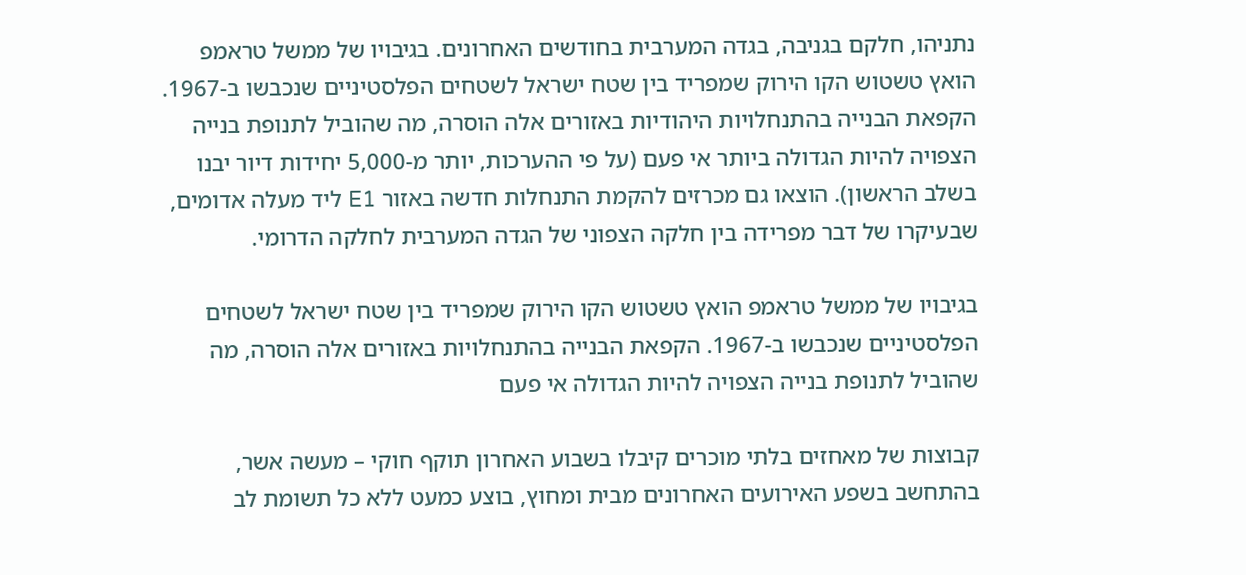נתניהו, חלקם בגניבה, בגדה המערבית בחודשים האחרונים. בגיבויו של ממשל טראמפ הואץ טשטוש הקו הירוק שמפריד בין שטח ישראל לשטחים הפלסטיניים שנכבשו ב-1967. הקפאת הבנייה בהתנחלויות היהודיות באזורים אלה הוסרה, מה שהוביל לתנופת בנייה הצפויה להיות הגדולה ביותר אי פעם (על פי ההערכות, יותר מ-5,000 יחידות דיור יבנו בשלב הראשון). הוצאו גם מכרזים להקמת התנחלות חדשה באזור E1 ליד מעלה אדומים, שבעיקרו של דבר מפרידה בין חלקה הצפוני של הגדה המערבית לחלקה הדרומי.

בגיבויו של ממשל טראמפ הואץ טשטוש הקו הירוק שמפריד בין שטח ישראל לשטחים הפלסטיניים שנכבשו ב-1967. הקפאת הבנייה בהתנחלויות באזורים אלה הוסרה, מה שהוביל לתנופת בנייה הצפויה להיות הגדולה אי פעם

קבוצות של מאחזים בלתי מוכרים קיבלו בשבוע האחרון תוקף חוקי – מעשה אשר, בהתחשב בשפע האירועים האחרונים מבית ומחוץ, בוצע כמעט ללא כל תשומת לב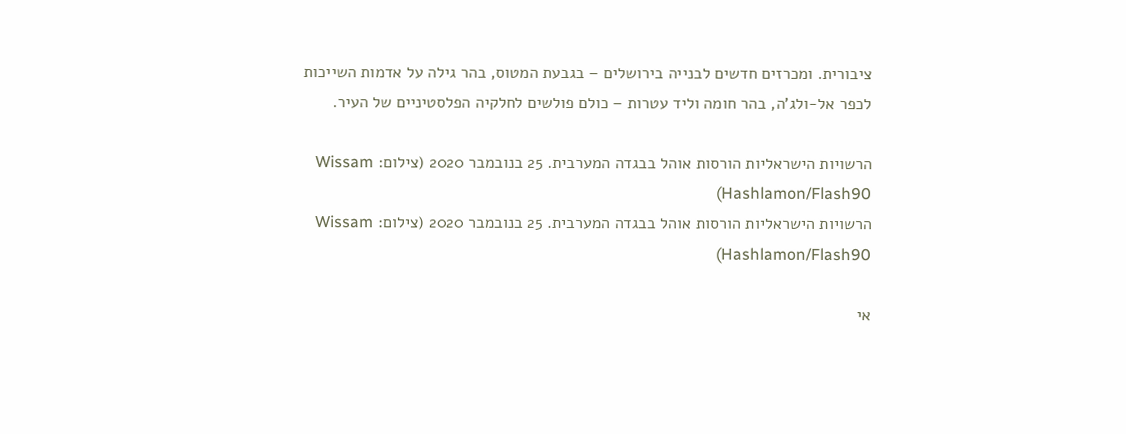ציבורית. ומכרזים חדשים לבנייה בירושלים – בגבעת המטוס, בהר גילה על אדמות השייכות לכפר אל-ולג'ה, בהר חומה וליד עטרות – כולם פולשים לחלקיה הפלסטיניים של העיר.

הרשויות הישראליות הורסות אוהל בבגדה המערבית. 25 בנובמבר 2020 (צילום: Wissam Hashlamon/Flash90)
הרשויות הישראליות הורסות אוהל בבגדה המערבית. 25 בנובמבר 2020 (צילום: Wissam Hashlamon/Flash90)

אי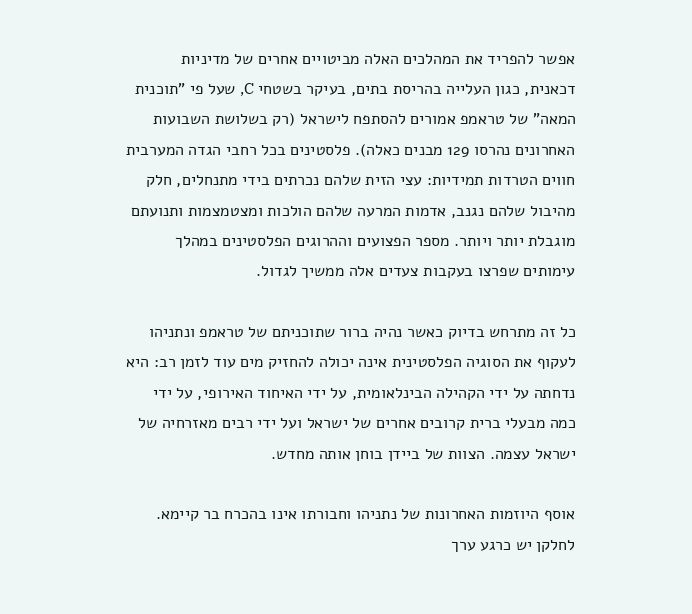אפשר להפריד את המהלכים האלה מביטויים אחרים של מדיניות דכאנית, כגון העלייה בהריסת בתים, בעיקר בשטחי C, שעל פי "תוכנית המאה" של טראמפ אמורים להסתפח לישראל (רק בשלושת השבועות האחרונים נהרסו 129 מבנים כאלה). פלסטינים בכל רחבי הגדה המערבית חווים הטרדות תמידיות: עצי הזית שלהם נכרתים בידי מתנחלים, חלק מהיבול שלהם נגנב, אדמות המרעה שלהם הולכות ומצטמצמות ותנועתם מוגבלת יותר ויותר. מספר הפצועים וההרוגים הפלסטינים במהלך עימותים שפרצו בעקבות צעדים אלה ממשיך לגדול.

כל זה מתרחש בדיוק כאשר נהיה ברור שתוכניתם של טראמפ ונתניהו לעקוף את הסוגיה הפלסטינית אינה יכולה להחזיק מים עוד לזמן רב: היא נדחתה על ידי הקהילה הבינלאומית, על ידי האיחוד האירופי, על ידי כמה מבעלי ברית קרובים אחרים של ישראל ועל ידי רבים מאזרחיה של ישראל עצמה. הצוות של ביידן בוחן אותה מחדש.

אוסף היוזמות האחרונות של נתניהו וחבורתו אינו בהכרח בר קיימא. לחלקן יש כרגע ערך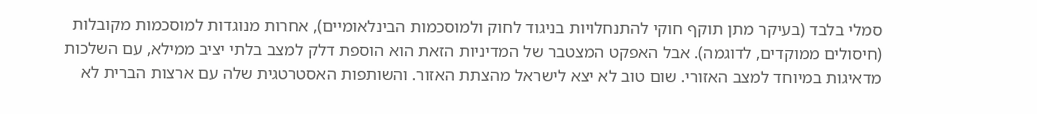סמלי בלבד (בעיקר מתן תוקף חוקי להתנחלויות בניגוד לחוק ולמוסכמות הבינלאומיים), אחרות מנוגדות למוסכמות מקובלות (חיסולים ממוקדים, לדוגמה). אבל האפקט המצטבר של המדיניות הזאת הוא הוספת דלק למצב בלתי יציב ממילא, עם השלכות מדאיגות במיוחד למצב האזורי. שום טוב לא יצא לישראל מהצתת האזור. והשותפות האסטרטגית שלה עם ארצות הברית לא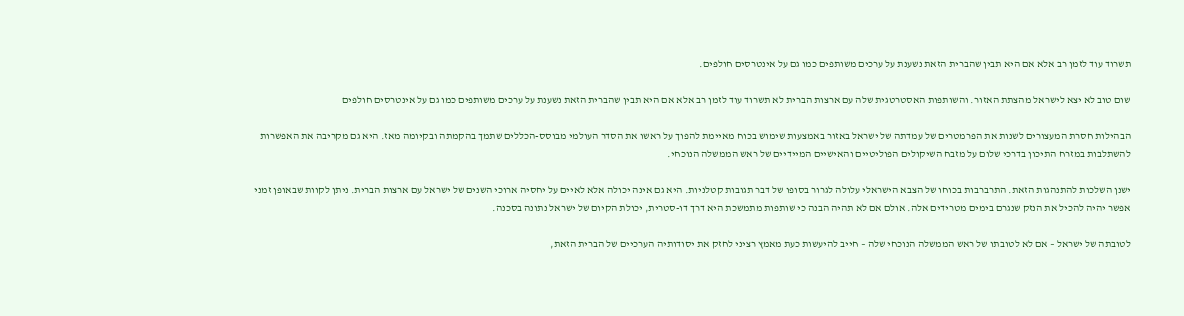תשרוד עוד לזמן רב אלא אם היא תבין שהברית הזאת נשענת על ערכים משותפים כמו גם על אינטרסים חולפים.

שום טוב לא יצא לישראל מהצתת האזור. והשותפות האסטרטגית שלה עם ארצות הברית לא תשרוד עוד לזמן רב אלא אם היא תבין שהברית הזאת נשענת על ערכים משותפים כמו גם על אינטרסים חולפים

הבהילות חסרת המעצורים לשנות את הפרמטרים של עמדתה של ישראל באזור באמצעות שימוש בכוח מאיימת להפוך על ראשו את הסדר העולמי מבוסס-הכללים שתמך בהקמתה ובקיומה מאז. היא גם מקריבה את האפשרות להשתלבות במזרח התיכון בדרכי שלום על מזבח השיקולים הפוליטיים והאישיים המיידיים של ראש הממשלה הנוכחי.

ישנן השלכות להתנהגות הזאת. התרברבות בכוחו של הצבא הישראלי עלולה לגרור בסופו של דבר תגובות קטלניות. היא גם אינה יכולה אלא לאיים על יחסיה ארוכי השנים של ישראל עם ארצות הברית. ניתן לקוות שבאופן זמני אפשר יהיה להכיל את הנזק שנגרם בימים מטרידים אלה. אולם אם לא תהיה הבנה כי שותפות מתמשכת היא דרך דו-סטרית, יכולת הקיום של ישראל נתונה בסכנה.

לטובתה של ישראל – אם לא לטובתו של ראש הממשלה הנוכחי שלה – חייב להיעשות כעת מאמץ רציני לחזק את יסודותיה הערכיים של הברית הזאת,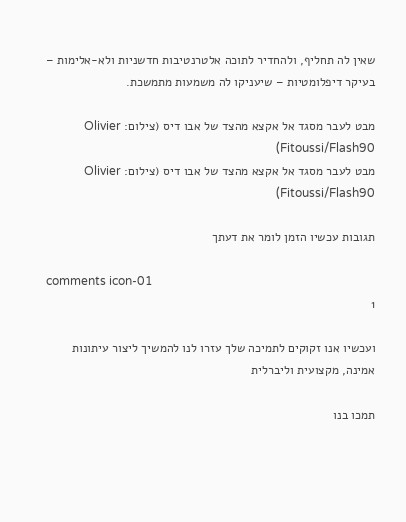שאין לה תחליף, ולהחדיר לתוכה אלטרנטיבות חדשניות ולא-אלימות – בעיקר דיפלומטיות – שיעניקו לה משמעות מתמשכת.

מבט לעבר מסגד אל אקצא מהצד של אבו דיס (צילום: Olivier Fitoussi/Flash90)
מבט לעבר מסגד אל אקצא מהצד של אבו דיס (צילום: Olivier Fitoussi/Flash90)

תגובות עכשיו הזמן לומר את דעתך

comments icon-01
1

ועכשיו אנו זקוקים לתמיכה שלך עזרו לנו להמשיך ליצור עיתונות אמינה, מקצועית וליברלית

תמכו בנו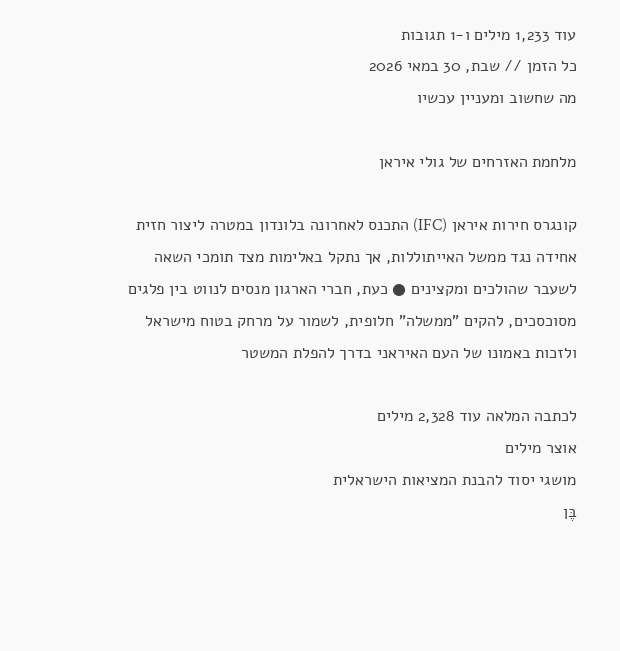עוד 1,233 מילים ו-1 תגובות
כל הזמן // שבת, 30 במאי 2026
מה שחשוב ומעניין עכשיו

מלחמת האזרחים של גולי איראן

קונגרס חירות איראן (IFC) התכנס לאחרונה בלונדון במטרה ליצור חזית אחידה נגד ממשל האייתוללות, אך נתקל באלימות מצד תומכי השאה לשעבר שהולכים ומקצינים ● כעת, חברי הארגון מנסים לנווט בין פלגים מסוכסכים, להקים "ממשלה" חלופית, לשמור על מרחק בטוח מישראל ולזכות באמונו של העם האיראני בדרך להפלת המשטר

לכתבה המלאה עוד 2,328 מילים
אוצר מילים
מושגי יסוד להבנת המציאות הישראלית
בֶּן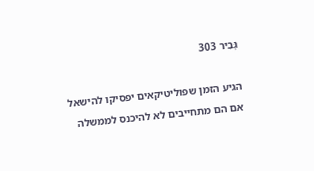גְּבִיר 303

הגיע הזמן שפוליטיקאים יפסיקו להישאל אם הם מתחייבים לא להיכנס לממשלה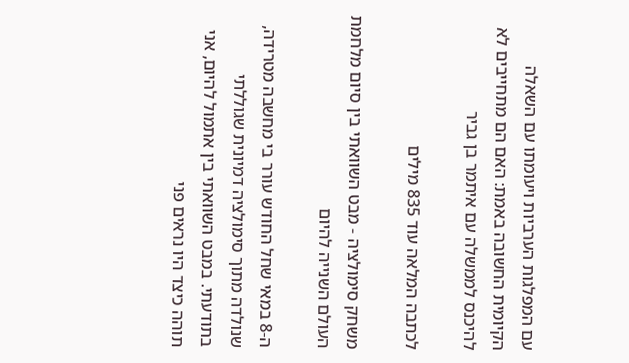עם המפלגות הערביות ויעומתו עם השאלה הקיומית החשובה באמת: האם הם מתחייבים לא להיכנס לממשלה עם איתמר בן גביר

לכתבה המלאה עוד 835 מילים

משחק סימולציה - מבט השוואתי בין סיום מלחמת העולם השנייה להיום

ה-8 במאי שחל החודש עורר בי מחשבה מטרידה, שנולדה מתוך סימולציה דמיונית שגוללתי בתודעתי. במבט השוואתי בין אתמול להיום, אני תוהה כיצד היו נראים פני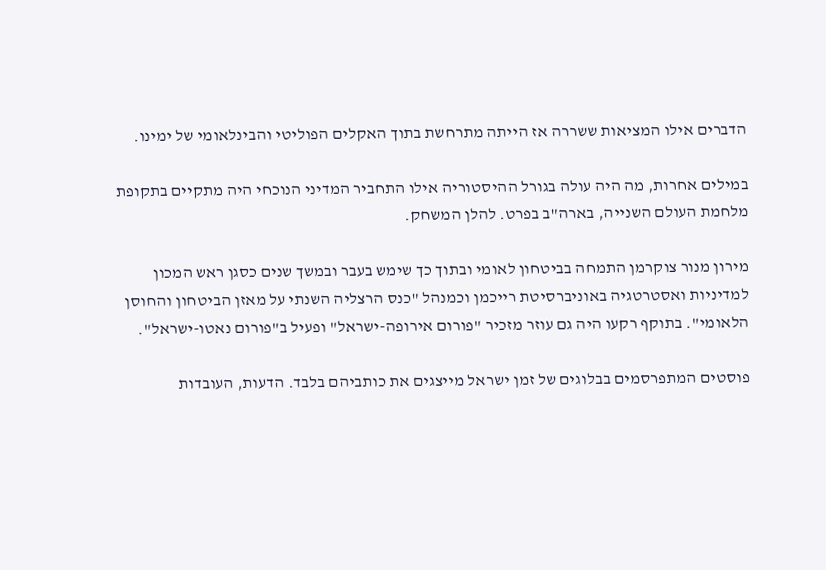הדברים אילו המציאות ששררה אז הייתה מתרחשת בתוך האקלים הפוליטי והבינלאומי של ימינו.

במילים אחרות, מה היה עולה בגורל ההיסטוריה אילו התחביר המדיני הנוכחי היה מתקיים בתקופת מלחמת העולם השנייה, בארה"ב בפרט. להלן המשחק.

מירון מנור צוקרמן התמחה בביטחון לאומי ובתוך כך שימש בעבר ובמשך שנים כסגן ראש המכון למדיניות ואסטרטגיה באוניברסיטת רייכמן וכמנהל "כנס הרצליה השנתי על מאזן הביטחון והחוסן הלאומי". בתוקף רקעו היה גם עוזר מזכיר "פורום אירופה-ישראל" ופעיל ב"פורום נאטו-ישראל".

פוסטים המתפרסמים בבלוגים של זמן ישראל מייצגים את כותביהם בלבד. הדעות, העובדות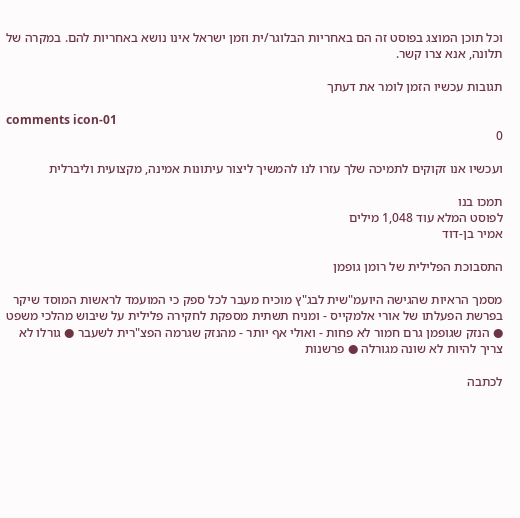וכל תוכן המוצג בפוסט זה הם באחריות הבלוגר/ית וזמן ישראל אינו נושא באחריות להם. במקרה של תלונה, אנא צרו קשר.

תגובות עכשיו הזמן לומר את דעתך

comments icon-01
0

ועכשיו אנו זקוקים לתמיכה שלך עזרו לנו להמשיך ליצור עיתונות אמינה, מקצועית וליברלית

תמכו בנו
לפוסט המלא עוד 1,048 מילים
אמיר בן-דוד

התסבוכת הפלילית של רומן גופמן

מסמך הראיות שהגישה היועמ"שית לבג"ץ מוכיח מעבר לכל ספק כי המועמד לראשות המוסד שיקר בפרשת הפעלתו של אורי אלמקייס - ומניח תשתית מספקת לחקירה פלילית על שיבוש מהלכי משפט ● הנזק שגופמן גרם חמור לא פחות - ואולי אף יותר - מהנזק שגרמה הפצ"רית לשעבר ● גורלו לא צריך להיות לא שונה מגורלה ● פרשנות

לכתבה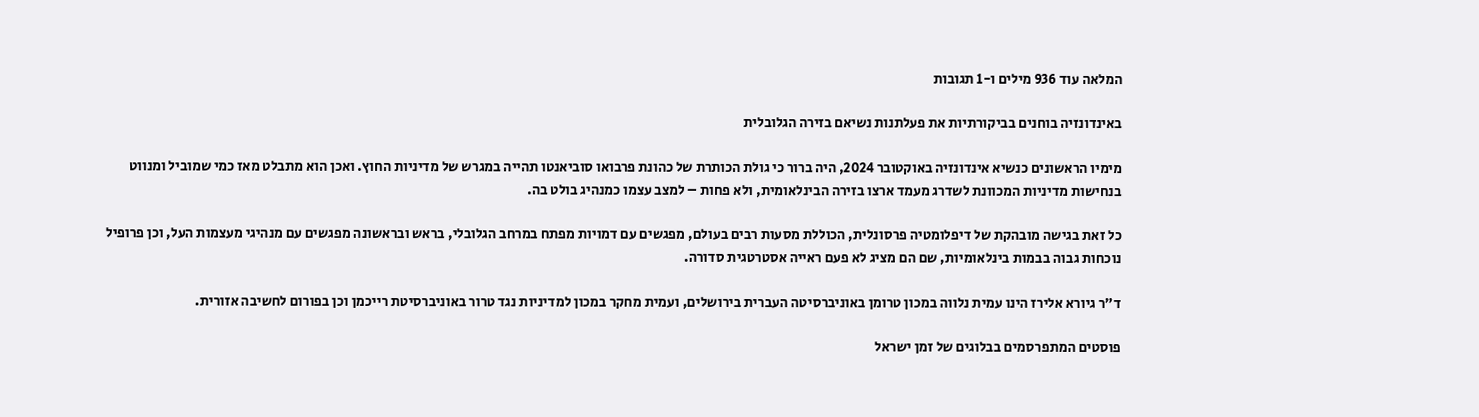המלאה עוד 936 מילים ו-1 תגובות

באינדונזיה בוחנים בביקורתיות את פעלתנות נשיאם בזירה הגלובלית

מימיו הראשונים כנשיא אינדונזיה באוקטובר 2024, היה ברור כי גולת הכותרת של כהונת פרבואו סוביאנטו תהייה במגרש של מדיניות החוץ. ואכן הוא מתבלט מאז כמי שמוביל ומנווט בנחישות מדיניות המכוונת לשדרג מעמד ארצו בזירה הבינלאומית, ולא פחות – למצב עצמו כמנהיג בולט בה.

כל זאת בגישה מובהקת של דיפלומטיה פרסונלית, הכוללת מסעות רבים בעולם, מפגשים עם דמויות מפתח במרחב הגלובלי, בראש ובראשונה מפגשים עם מנהיגי מעצמות העל, וכן פרופיל נוכחות גבוה בבמות בינלאומיות, שם הם מציג לא פעם ראייה אסטרטגית סדורה.

ד״ר גיורא אלירז הינו עמית נלווה במכון טרומן באוניברסיטה העברית בירושלים, ועמית מחקר במכון למדיניות נגד טרור באוניברסיטת רייכמן וכן בפורום לחשיבה אזורית.

פוסטים המתפרסמים בבלוגים של זמן ישראל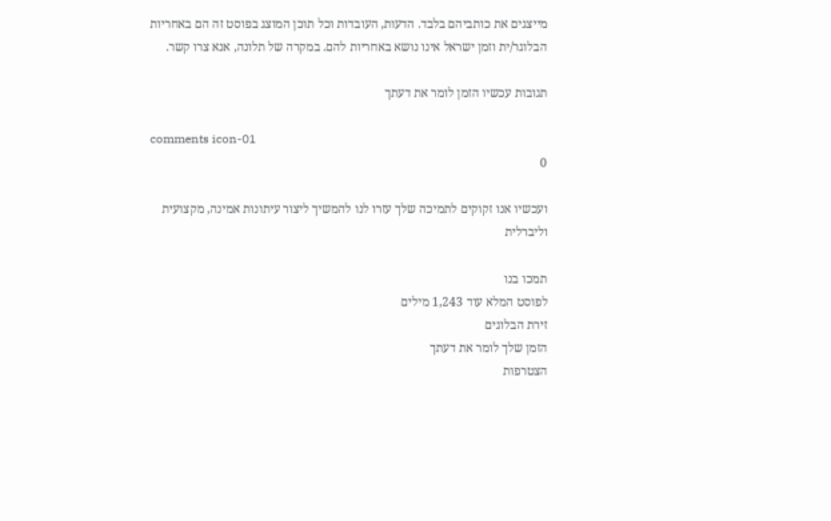מייצגים את כותביהם בלבד. הדעות, העובדות וכל תוכן המוצג בפוסט זה הם באחריות הבלוגר/ית וזמן ישראל אינו נושא באחריות להם. במקרה של תלונה, אנא צרו קשר.

תגובות עכשיו הזמן לומר את דעתך

comments icon-01
0

ועכשיו אנו זקוקים לתמיכה שלך עזרו לנו להמשיך ליצור עיתונות אמינה, מקצועית וליברלית

תמכו בנו
לפוסט המלא עוד 1,243 מילים
זירת הבלוגים
הזמן שלך לומר את דעתך
הצטרפות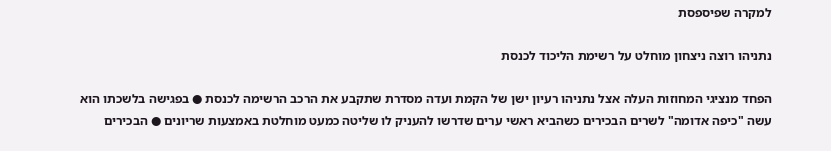למקרה שפיספסת

נתניהו רוצה ניצחון מוחלט על רשימת הליכוד לכנסת

הפחד מנציגי המחוזות העלה אצל נתניהו רעיון ישן של הקמת ועדה מסדרת שתקבע את הרכב הרשימה לכנסת ● בפגישה בלשכתו הוא עשה "כיפה אדומה" לשרים הבכירים כשהביא ראשי ערים שדרשו להעניק לו שליטה כמעט מוחלטת באמצעות שריונים ● הבכירים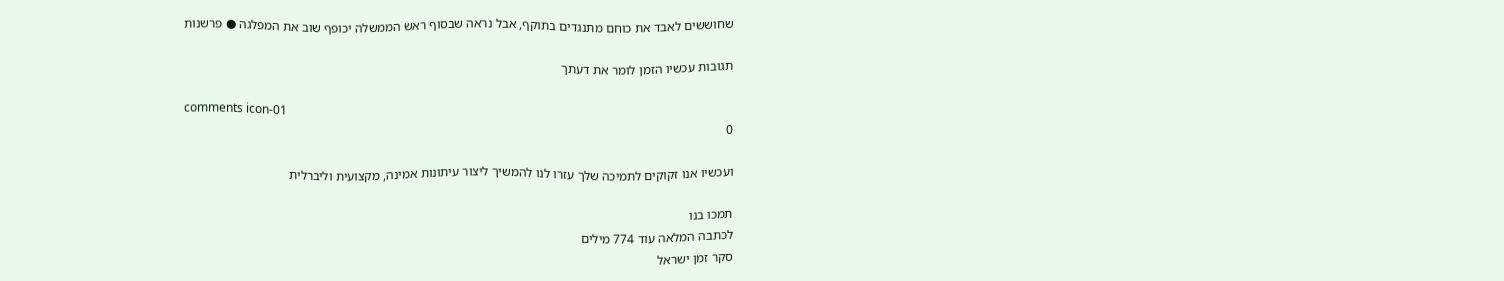שחוששים לאבד את כוחם מתנגדים בתוקף, אבל נראה שבסוף ראש הממשלה יכופף שוב את המפלגה ● פרשנות

תגובות עכשיו הזמן לומר את דעתך

comments icon-01
0

ועכשיו אנו זקוקים לתמיכה שלך עזרו לנו להמשיך ליצור עיתונות אמינה, מקצועית וליברלית

תמכו בנו
לכתבה המלאה עוד 774 מילים
סקר זמן ישראל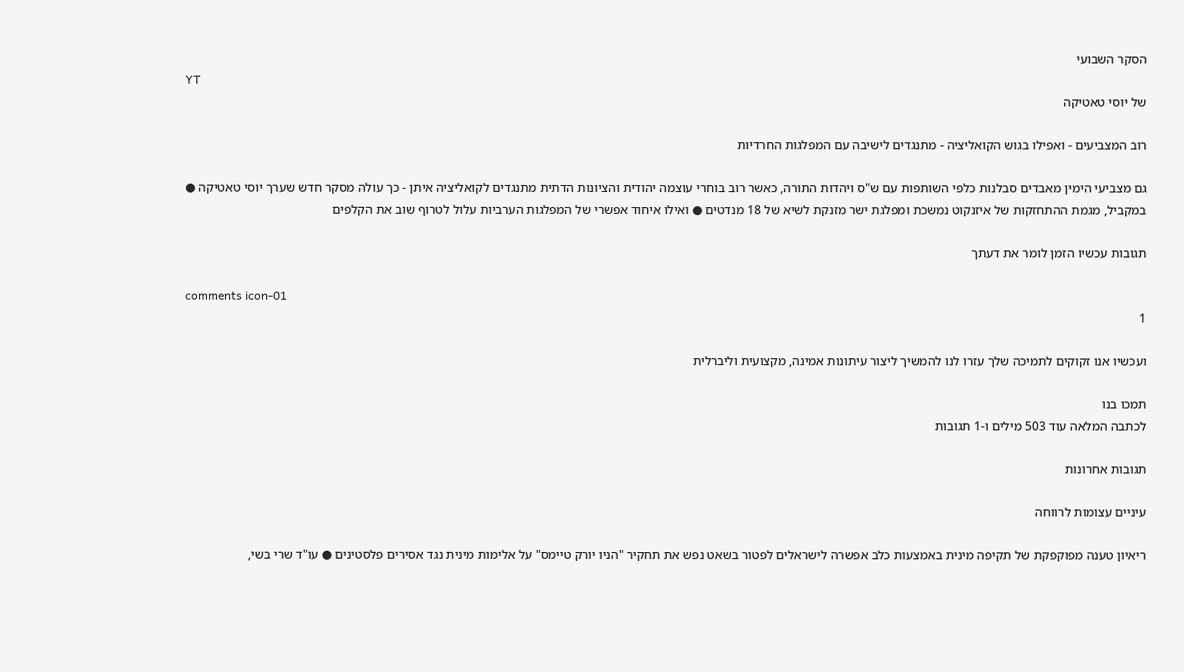הסקר השבועי
YT
של יוסי טאטיקה

רוב המצביעים - ואפילו בגוש הקואליציה - מתנגדים לישיבה עם המפלגות החרדיות

גם מצביעי הימין מאבדים סבלנות כלפי השותפות עם ש"ס ויהדות התורה, כאשר רוב בוחרי עוצמה יהודית והציונות הדתית מתנגדים לקואליציה איתן - כך עולה מסקר חדש שערך יוסי טאטיקה ● במקביל, מגמת ההתחזקות של איזנקוט נמשכת ומפלגת ישר מזנקת לשיא של 18 מנדטים ● ואילו איחוד אפשרי של המפלגות הערביות עלול לטרוף שוב את הקלפים

תגובות עכשיו הזמן לומר את דעתך

comments icon-01
1

ועכשיו אנו זקוקים לתמיכה שלך עזרו לנו להמשיך ליצור עיתונות אמינה, מקצועית וליברלית

תמכו בנו
לכתבה המלאה עוד 503 מילים ו-1 תגובות

תגובות אחרונות

עיניים עצומות לרווחה

ריאיון טענה מפוקפקת של תקיפה מינית באמצעות כלב אפשרה לישראלים לפטור בשאט נפש את תחקיר "הניו יורק טיימס" על אלימות מינית נגד אסירים פלסטינים ● עו"ד שרי בשי,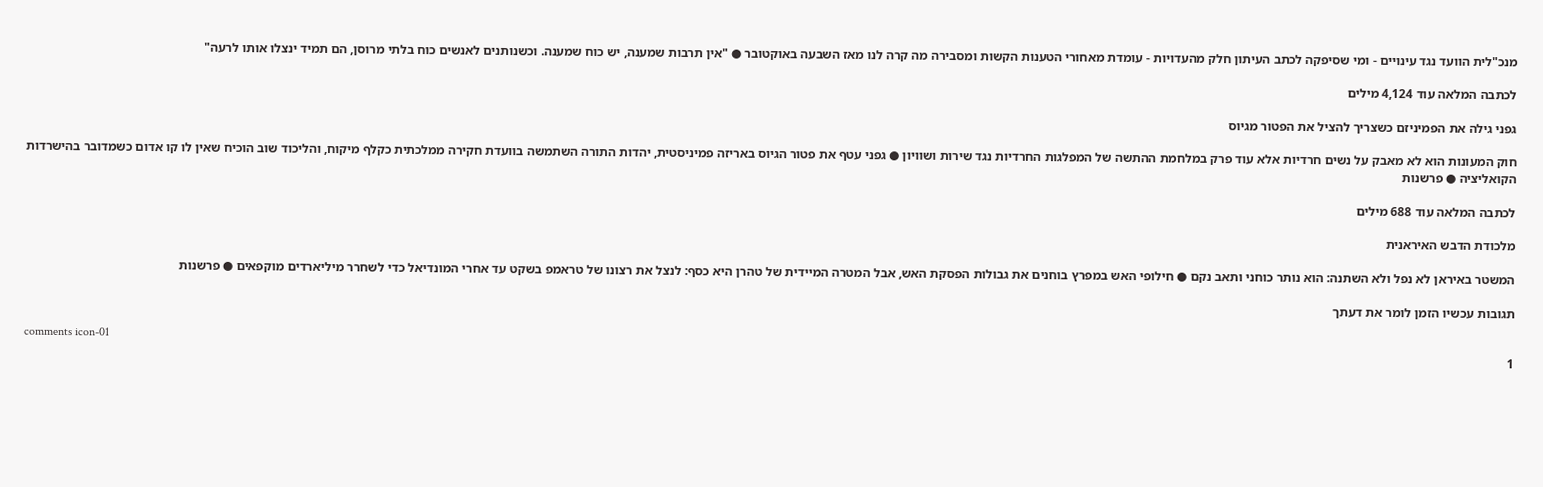מנכ"לית הוועד נגד עינויים - ומי שסיפקה לכתב העיתון חלק מהעדויות - עומדת מאחורי הטענות הקשות ומסבירה מה קרה לנו מאז השבעה באוקטובר ● "אין תרבות שמענה, יש כוח שמענה. וכשנותנים לאנשים כוח בלתי מרוסן, הם תמיד ינצלו אותו לרעה"

לכתבה המלאה עוד 4,124 מילים

גפני גילה את הפמיניזם כשצריך להציל את הפטור מגיוס

חוק המעונות הוא לא מאבק על נשים חרדיות אלא עוד פרק במלחמת ההתשה של המפלגות החרדיות נגד שירות ושוויון ● גפני עטף את פטור הגיוס באריזה פמיניסטית, יהדות התורה השתמשה בוועדת חקירה ממלכתית כקלף מיקוח, והליכוד שוב הוכיח שאין לו קו אדום כשמדובר בהישרדות הקואליציה ● פרשנות

לכתבה המלאה עוד 688 מילים

מלכודת הדבש האיראנית

המשטר באיראן לא נפל ולא השתנה: הוא נותר כוחני ותאב נקם ● חילופי האש במפרץ בוחנים את גבולות הפסקת האש, אבל המטרה המיידית של טהרן היא כסף: לנצל את רצונו של טראמפ בשקט עד אחרי המונדיאל כדי לשחרר מיליארדים מוקפאים ● פרשנות

תגובות עכשיו הזמן לומר את דעתך

comments icon-01
1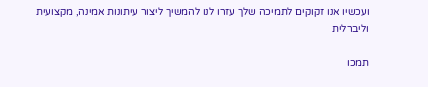ועכשיו אנו זקוקים לתמיכה שלך עזרו לנו להמשיך ליצור עיתונות אמינה, מקצועית וליברלית

תמכו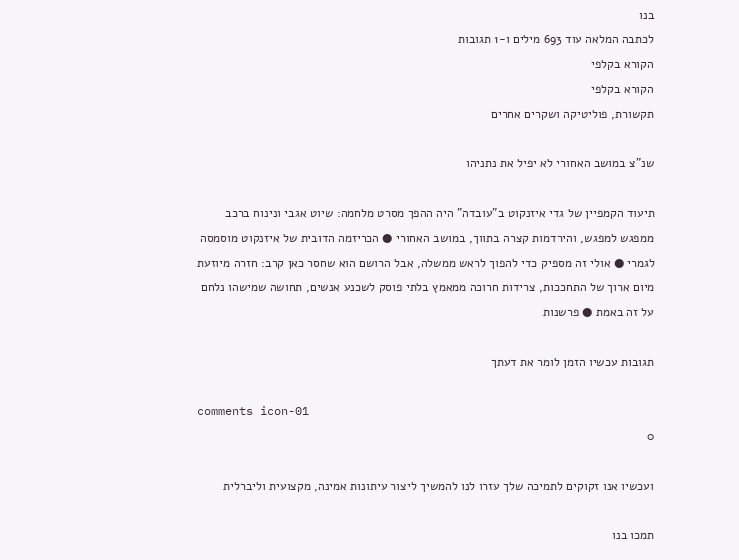בנו
לכתבה המלאה עוד 693 מילים ו-1 תגובות
הקורא בקלפי
הקורא בקלפי
תקשורת, פוליטיקה ושקרים אחרים

שנ"צ במושב האחורי לא יפיל את נתניהו

תיעוד הקמפיין של גדי איזנקוט ב"עובדה" היה ההפך מסרט מלחמה: שיוט אגבי ונינוח ברכב ממפגש למפגש, והירדמות קצרה בתווך, במושב האחורי ● הכריזמה הדובית של איזנקוט מוסמסה לגמרי ● אולי זה מספיק כדי להפוך לראש ממשלה, אבל הרושם הוא שחסר כאן קרב: חזרה מיוזעת מיום ארוך של התחככות, צרידות חרוכה ממאמץ בלתי פוסק לשכנע אנשים, תחושה שמישהו נלחם על זה באמת ● פרשנות

תגובות עכשיו הזמן לומר את דעתך

comments icon-01
0

ועכשיו אנו זקוקים לתמיכה שלך עזרו לנו להמשיך ליצור עיתונות אמינה, מקצועית וליברלית

תמכו בנו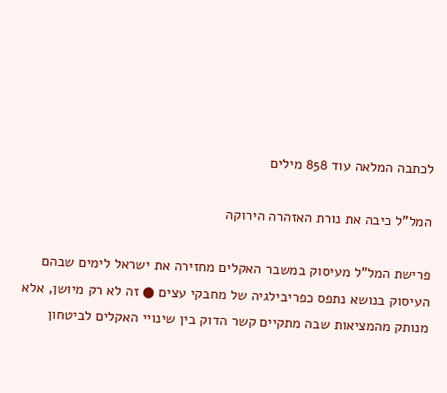לכתבה המלאה עוד 858 מילים

המל"ל כיבה את נורת האזהרה הירוקה

פרישת המל"ל מעיסוק במשבר האקלים מחזירה את ישראל לימים שבהם העיסוק בנושא נתפס כפריבילגיה של מחבקי עצים ● זה לא רק מיושן, אלא מנותק מהמציאות שבה מתקיים קשר הדוק בין שינויי האקלים לביטחון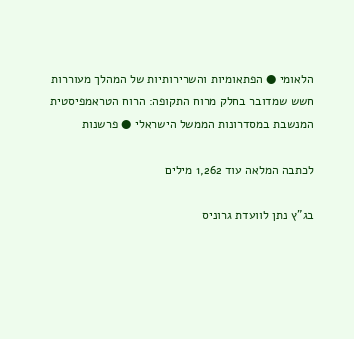הלאומי ● הפתאומיות והשרירותיות של המהלך מעוררות חשש שמדובר בחלק מרוח התקופה: הרוח הטראמפיסטית המנשבת במסדרונות הממשל הישראלי ● פרשנות

לכתבה המלאה עוד 1,262 מילים

בג"ץ נתן לוועדת גרוניס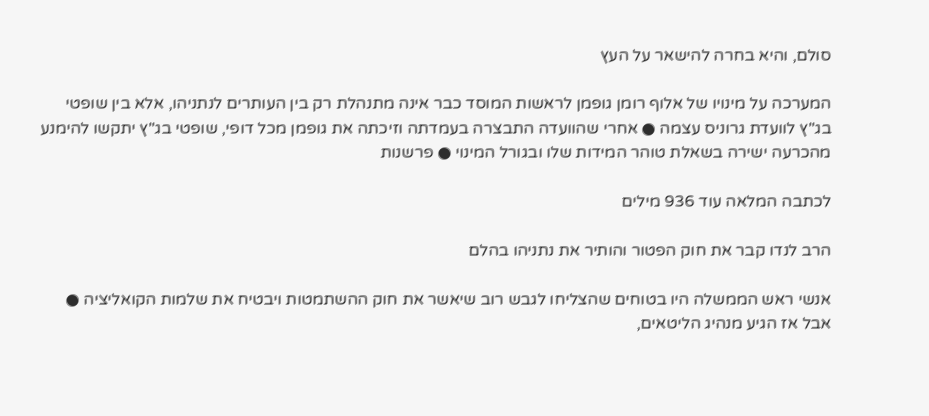סולם, והיא בחרה להישאר על העץ

המערכה על מינויו של אלוף רומן גופמן לראשות המוסד כבר אינה מתנהלת רק בין העותרים לנתניהו, אלא בין שופטי בג"ץ לוועדת גרוניס עצמה ● אחרי שהוועדה התבצרה בעמדתה וזיכתה את גופמן מכל דופי, שופטי בג"ץ יתקשו להימנע מהכרעה ישירה בשאלת טוהר המידות שלו ובגורל המינוי ● פרשנות

לכתבה המלאה עוד 936 מילים

הרב לנדו קבר את חוק הפטור והותיר את נתניהו בהלם

אנשי ראש הממשלה היו בטוחים שהצליחו לגבש רוב שיאשר את חוק ההשתמטות ויבטיח את שלמות הקואליציה ● אבל אז הגיע מנהיג הליטאים,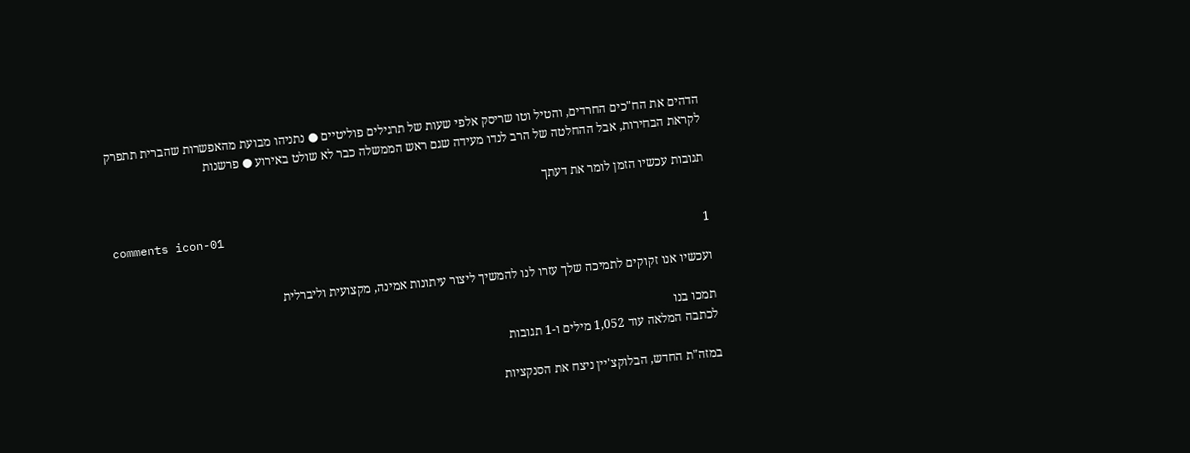הדהים את הח"כים החרדים, והטיל וטו שריסק אלפי שעות של תרגילים פוליטיים ● נתניהו מבועת מהאפשרות שהברית תתפרק לקראת הבחירות, אבל ההחלטה של הרב לנדו מעידה שגם ראש הממשלה כבר לא שולט באירוע ● פרשנות

תגובות עכשיו הזמן לומר את דעתך

comments icon-01
1

ועכשיו אנו זקוקים לתמיכה שלך עזרו לנו להמשיך ליצור עיתונות אמינה, מקצועית וליברלית

תמכו בנו
לכתבה המלאה עוד 1,052 מילים ו-1 תגובות

במזה"ת החדש, הבלוקצ'יין ניצח את הסנקציות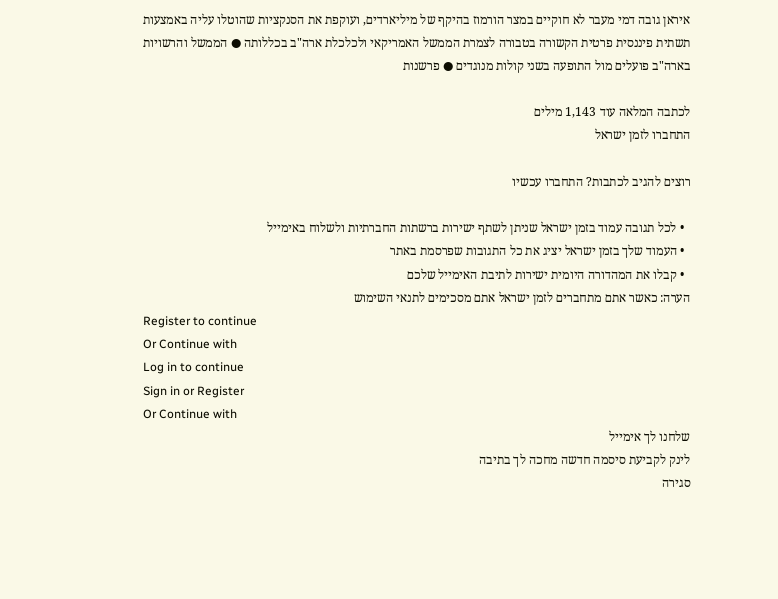איראן גובה דמי מעבר לא חוקיים במצר הורמוז בהיקף של מיליארדים, ועוקפת את הסנקציות שהוטלו עליה באמצעות תשתית פיננסית פרטית הקשורה בטבורה לצמרת הממשל האמריקאי ולכלכלת ארה"ב בכללותה ● הממשל והרשויות בארה"ב פועלים מול התופעה בשני קולות מנוגדים ● פרשנות

לכתבה המלאה עוד 1,143 מילים
התחברו לזמן ישראל

רוצים להגיב לכתבות? התחברו עכשיו

  • לכל תגובה עמוד בזמן ישראל שניתן לשתף ישירות ברשתות החברתיות ולשלוח באימייל
  • העמוד שלך בזמן ישראל יציג את כל התגובות שפרסמת באתר
  • קבלו את המהדורה היומית ישירות לתיבת האימייל שלכם
הערה: כאשר אתם מתחברים לזמן ישראל אתם מסכימים לתנאי השימוש
Register to continue
Or Continue with
Log in to continue
Sign in or Register
Or Continue with
שלחנו לך אימייל
לינק לקביעת סיסמה חדשה מחכה לך בתיבה
סגירה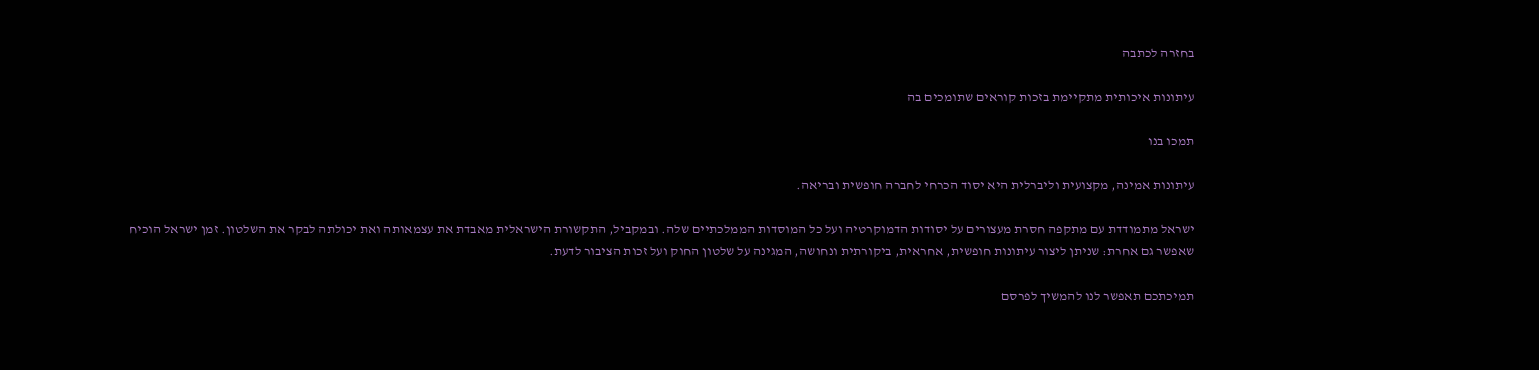בחזרה לכתבה

עיתונות איכותית מתקיימת בזכות קוראים שתומכים בה

תמכו בנו

עיתונות אמינה, מקצועית וליברלית היא יסוד הכרחי לחברה חופשית ובריאה.

ישראל מתמודדת עם מתקפה חסרת מעצורים על יסודות הדמוקרטיה ועל כל המוסדות הממלכתיים שלה. ובמקביל, התקשורת הישראלית מאבדת את עצמאותה ואת יכולתה לבקר את השלטון. זמן ישראל הוכיח שאפשר גם אחרת: שניתן ליצור עיתונות חופשית, אחראית, ביקורתית ונחושה, המגינה על שלטון החוק ועל זכות הציבור לדעת.

תמיכתכם תאפשר לנו להמשיך לפרסם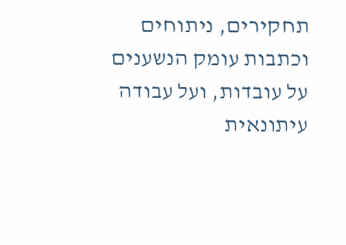תחקירים, ניתוחים וכתבות עומק הנשענים על עובדות, ועל עבודה עיתונאית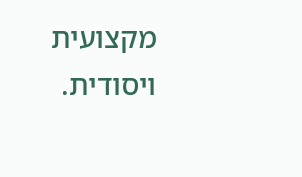מקצועית ויסודית.